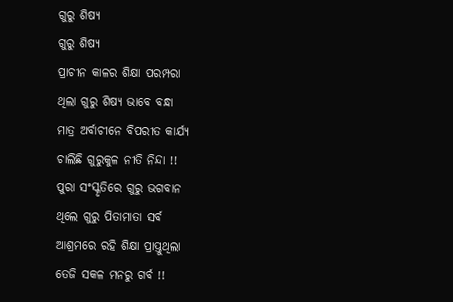ଗୁରୁ ଶିଷ୍ୟ
ଗୁରୁ ଶିଷ୍ୟ
ପ୍ରାଚୀନ କାଳର ଶିକ୍ଷା ପରମ୍ପରା
ଥିଲା ଗୁରୁ ଶିଷ୍ୟ ଭାବେ ବନ୍ଧା
ମାତ୍ର ଅର୍ବାଚୀନେ ବିପରୀତ କାର୍ଯ୍ୟ
ଚାଲିଛି ଗୁରୁକୁଳ ନୀତି ନିନ୍ଦା !!
ପୁରା ସଂସ୍କୃତିରେ ଗୁରୁ ଭଗବାନ
ଥିଲେ ଗୁରୁ ପିତାମାତା ସର୍ବ
ଆଶ୍ରମରେ ରହି ଶିକ୍ଷା ପ୍ରାପ୍ତୁଥିଲା
ତେଜି ସକଳ ମନରୁ ଗର୍ବ !!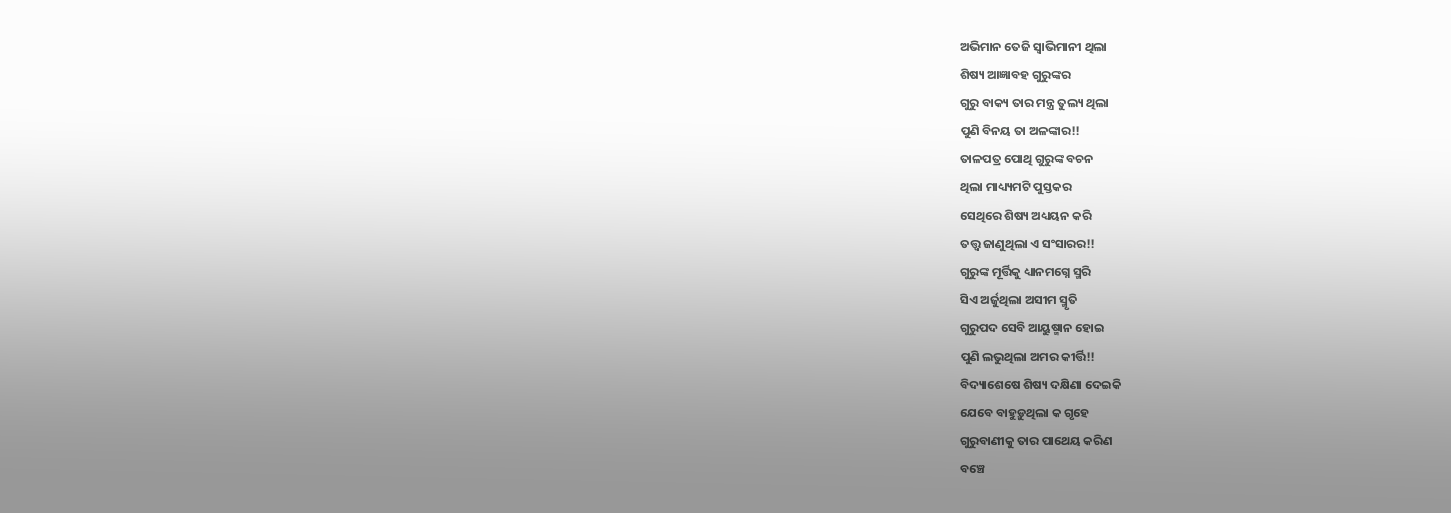ଅଭିମାନ ତେଜି ସ୍ୱାଭିମାନୀ ଥିଲା
ଶିଷ୍ୟ ଆଜ୍ଞାବହ ଗୁରୁଙ୍କର
ଗୁରୁ ବାକ୍ୟ ତାର ମନ୍ତ୍ର ତୁଲ୍ୟ ଥିଲା
ପୁଣି ବିନୟ ତା ଅଳଙ୍କାର!!
ତାଳପତ୍ର ପୋଥି ଗୁରୁଙ୍କ ବଚନ
ଥିଲା ମାଧ୍ୟ୍ୟମଟି ପୁସ୍ତକର
ସେଥିରେ ଶିଷ୍ୟ ଅଧ୍ୟୟନ କରି
ତତ୍ତ୍ୱ ଜାଣୁଥିଲା ଏ ସଂସାରର!!
ଗୁରୁଙ୍କ ମୂର୍ତ୍ତିକୁ ଧ୍ୟାନମଗ୍ନେ ସ୍ମରି
ସିଏ ଅର୍ଜୁଥିଲା ଅସୀମ ସ୍ମୃତି
ଗୁରୁପଦ ସେବି ଆୟୁଷ୍ମାନ ହୋଇ
ପୁଣି ଲଭୁଥିଲା ଅମର କୀର୍ତ୍ତି!!
ବିଦ୍ୟାଶେଷେ ଶିଷ୍ୟ ଦକ୍ଷିଣା ଦେଇକି
ଯେବେ ବାହୁଡ଼ୁଥିଲା କ ଗୃହେ
ଗୁରୁବାଣୀକୁ ତାର ପାଥେୟ କରିଣ
ବଞ୍ଚେ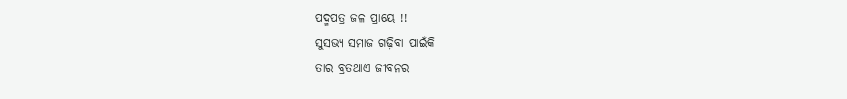ପଦ୍ମପତ୍ର ଜଳ ପ୍ରାୟେ !!
ସୁସଭ୍ୟ ସମାଜ ଗଢ଼ିବା ପାଇଁକି
ତାର ବ୍ରତଥାଏ ଜୀବନର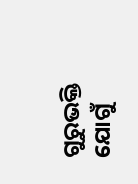ଗୁରୁଭକ୍ତି ଯୋଗୁଁ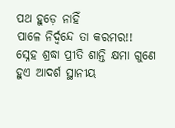ପଥ ହୁଡ଼େ ନାହିଁ
ପାଳେ ନିର୍ଦ୍ୱନ୍ଦେ ତା କରମର!!
ସ୍ନେହ ଶ୍ରଦ୍ଧା ପ୍ରୀତି ଶାନ୍ତି କ୍ଷମା ଗୁଣେ
ହୁଏ ଆଦର୍ଶ ସ୍ଥାନୀୟ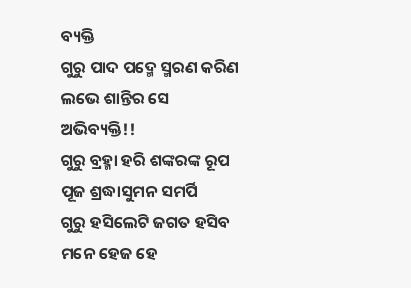ବ୍ୟକ୍ତି
ଗୁରୁ ପାଦ ପଦ୍ମେ ସ୍ମରଣ କରିଣ
ଲଭେ ଶାନ୍ତିର ସେ ଅଭିବ୍ୟକ୍ତି!!
ଗୁରୁ ବ୍ରହ୍ମା ହରି ଶଙ୍କରଙ୍କ ରୂପ
ପୂଜ ଶ୍ରଦ୍ଧାସୁମନ ସମର୍ପି
ଗୁରୁ ହସିଲେଟି ଜଗତ ହସିବ
ମନେ ହେଜ ହେ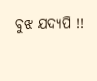ବୁଝ ଯଦ୍ୟପି !!